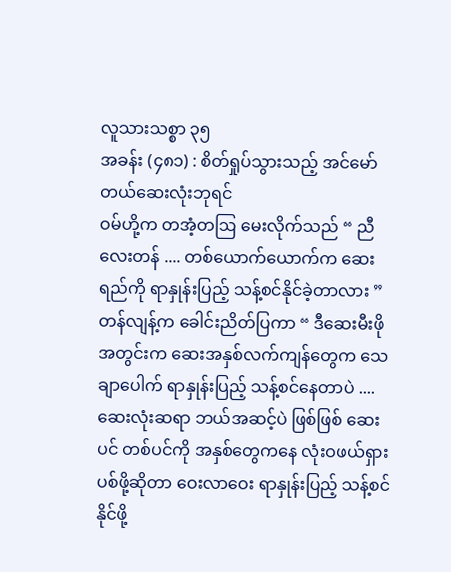လူသားသစ္စာ ၃၅
အခန်း (၄၈၁) : စိတ်ရှုပ်သွားသည့် အင်မော်တယ်ဆေးလုံးဘုရင်
ဝမ်ဟို့က တအံ့တဩ မေးလိုက်သည် “ ညီလေးတန် .... တစ်ယောက်ယောက်က ဆေးရည်ကို ရာနှုန်းပြည့် သန့်စင်နိုင်ခဲ့တာလား ”
တန်လျန့်က ခေါင်းညိတ်ပြကာ “ ဒီဆေးမီးဖိုအတွင်းက ဆေးအနှစ်လက်ကျန်တွေက သေချာပေါက် ရာနှုန်းပြည့် သန့်စင်နေတာပဲ .... ဆေးလုံးဆရာ ဘယ်အဆင့်ပဲ ဖြစ်ဖြစ် ဆေးပင် တစ်ပင်ကို အနှစ်တွေကနေ လုံးဝဖယ်ရှားပစ်ဖို့ဆိုတာ ဝေးလာဝေး ရာနှုန်းပြည့် သန့်စင်နိုင်ဖို့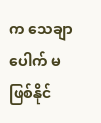က သေချာပေါက် မဖြစ်နိုင်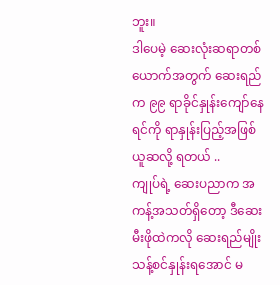ဘူး။
ဒါပေမဲ့ ဆေးလုံးဆရာတစ်ယောက်အတွက် ဆေးရည်က ၉၉ ရာခိုင်နှုန်းကျော်နေရင်ကို ရာနှုန်းပြည့်အဖြစ် ယူဆလို့ ရတယ် ..
ကျုပ်ရဲ့ ဆေးပညာက အကန့်အသတ်ရှိတော့ ဒီဆေးမီးဖိုထဲကလို ဆေးရည်မျိုး သန့်စင်နှုန်းရအောင် မ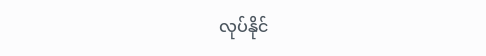လုပ်နိုင်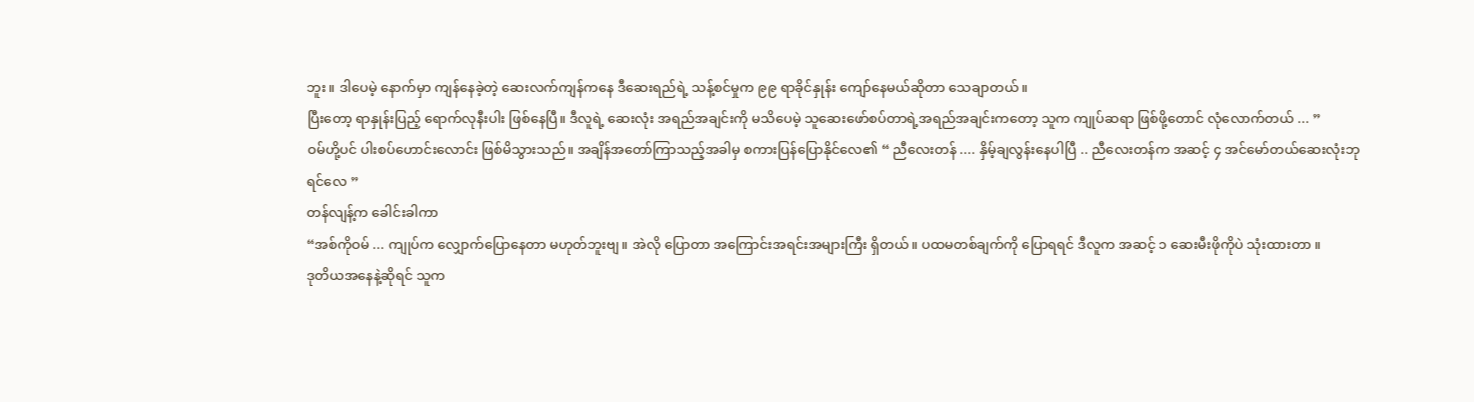ဘူး။ ဒါပေမဲ့ နောက်မှာ ကျန်နေခဲ့တဲ့ ဆေးလက်ကျန်ကနေ ဒီဆေးရည်ရဲ့ သန့်စင်မှုက ၉၉ ရာခိုင်နှုန်း ကျော်နေမယ်ဆိုတာ သေချာတယ်။
ပြီးတော့ ရာနှုန်းပြည့် ရောက်လုနီးပါး ဖြစ်နေပြီ။ ဒီလူရဲ့ ဆေးလုံး အရည်အချင်းကို မသိပေမဲ့ သူဆေးဖော်စပ်တာရဲ့အရည်အချင်းကတော့ သူက ကျုပ်ဆရာ ဖြစ်ဖို့တောင် လုံလောက်တယ် ... ”
ဝမ်ဟို့ပင် ပါးစပ်ဟောင်းလောင်း ဖြစ်မိသွားသည်။ အချိန်အတော်ကြာသည့်အခါမှ စကားပြန်ပြောနိုင်လေ၏ “ ညီလေးတန် .... နှိမ့်ချလွန်းနေပါပြီ .. ညီလေးတန်က အဆင့် ၄ အင်မော်တယ်ဆေးလုံးဘုရင်လေ ”
တန်လျန့်က ခေါင်းခါကာ
“အစ်ကိုဝမ် ... ကျုပ်က လျှောက်ပြောနေတာ မဟုတ်ဘူးဗျ။ အဲလို ပြောတာ အကြောင်းအရင်းအများကြီး ရှိတယ်။ ပထမတစ်ချက်ကို ပြောရရင် ဒီလူက အဆင့် ၁ ဆေးမီးဖိုကိုပဲ သုံးထားတာ ။
ဒုတိယအနေနဲ့ဆိုရင် သူက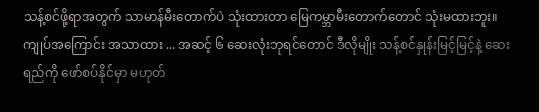သန့်စင်ဖို့ရာအတွက် သာမာန်မီးတောက်ပဲ သုံးထားတာ မြေကမ္ဘာမီးတောက်တောင် သုံးမထားဘူး။ ကျုပ်အကြောင်း အသာထား ... အဆင့် ၆ ဆေးလုံးဘုရင်တောင် ဒီလိုမျိုး သန့်စင်နှုန်းမြင့်မြင့်နဲ့ ဆေးရည်ကို ဖော်စပ်နိုင်မှာ မဟုတ်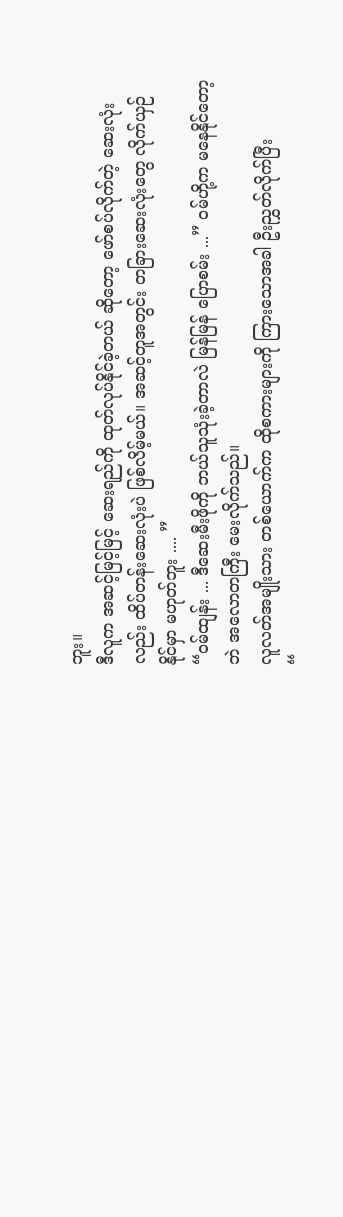ဘူး။
ဒီလူက အဆင့်မြင့်မြင့် ဆေးရည်ကို ထုတ်လုပ်နိုင်ခဲ့တယ် ဆိုတော့ ဖော်စပ်လိုက်တဲ့ ဆေးလုံးလည်း ထိပ်တန်းဆေးလုံးပဲ ဖြစ်လိမ့်မယ်။ အဆင့်တူအတွင်း တခြားဆေးလုံးတွေ လိုက်ယှဉ်နိုင်မှာ မဟုတ်ဘူး .... ”
“ဝမ်ထျန်း ... ဒီဆေးမီးဖိုကို ဘယ်သူသုံးခဲ့တာလဲ မြန်မြန် ပြောစမ်း ...” ဝမ်ဟို့က မနေနိုင်တော့ဘဲ အလောတကြီး မေးလိုက်သည်။
လူလတ်အမျိုးသား တစ်ယောက်က ထိုစကားများကို ကြားသောအခါ ဦးညွှတ်လိုက်ပြီး
“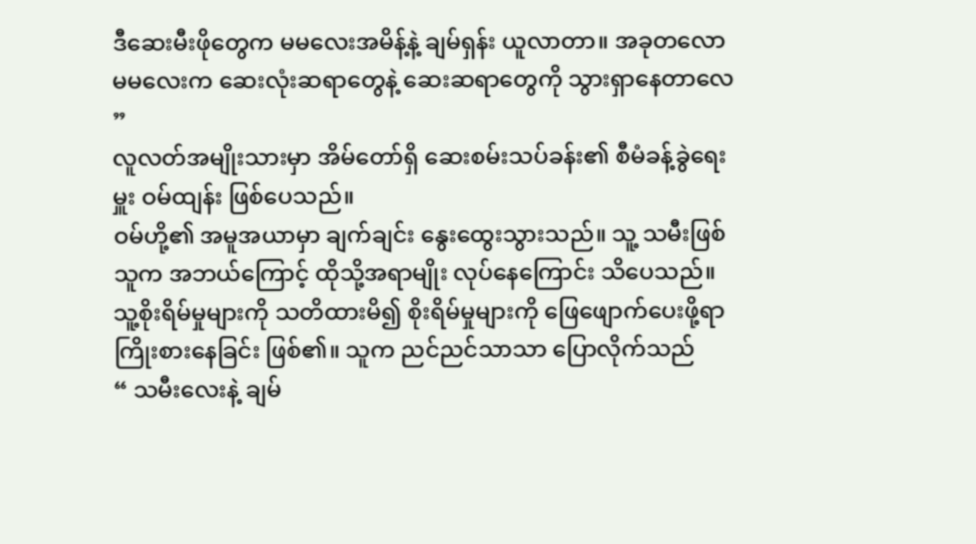ဒီဆေးမီးဖိုတွေက မမလေးအမိန့်နဲ့ ချမ်ရှန်း ယူလာတာ။ အခုတလော မမလေးက ဆေးလုံးဆရာတွေနဲ့ ဆေးဆရာတွေကို သွားရှာနေတာလေ ”
လူလတ်အမျိုးသားမှာ အိမ်တော်ရှိ ဆေးစမ်းသပ်ခန်း၏ စီမံခန့်ခွဲရေးမှူး ဝမ်ထျန်း ဖြစ်ပေသည်။
ဝမ်ဟို့၏ အမူအယာမှာ ချက်ချင်း နွေးထွေးသွားသည်။ သူ့ သမီးဖြစ်သူက အဘယ်ကြောင့် ထိုသို့အရာမျိုး လုပ်နေကြောင်း သိပေသည်။ သူ့စိုးရိမ်မှုများကို သတိထားမိ၍ စိုးရိမ်မှုများကို ဖြေဖျောက်ပေးဖို့ရာ ကြိုးစားနေခြင်း ဖြစ်၏။ သူက ညင်ညင်သာသာ ပြောလိုက်သည်
“ သမီးလေးနဲ့ ချမ်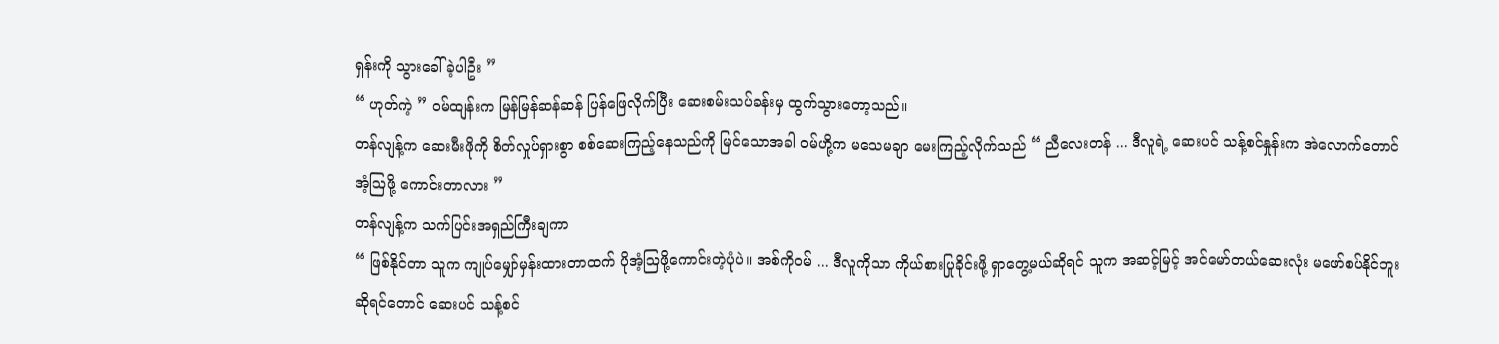ရှန်းကို သွားခေါ်ခဲ့ပါဦး ”
“ ဟုတ်ကဲ့ ” ဝမ်ထျန်းက မြန်မြန်ဆန်ဆန် ပြန်ဖြေလိုက်ပြီး ဆေးစမ်းသပ်ခန်းမှ ထွက်သွားတော့သည်။
တန်လျန့်က ဆေးမီးဖိုကို စိတ်လှုပ်ရှားစွာ စစ်ဆေးကြည့်နေသည်ကို မြင်သောအခါ ဝမ်ဟို့က မသေမချာ မေးကြည့်လိုက်သည် “ ညီလေးတန် ... ဒီလူရဲ့ ဆေးပင် သန့်စင်နှုန်းက အဲလောက်တောင် အံ့ဩဖို့ ကောင်းတာလား ”
တန်လျန့်က သက်ပြင်းအရှည်ကြီးချကာ
“ ဖြစ်နိုင်တာ သူက ကျုပ်မျှော်မှန်းထားတာထက် ပိုအံ့ဩဖို့ကောင်းတဲ့ပုံပဲ။ အစ်ကိုဝမ် ... ဒီလူကိုသာ ကိုယ်စားပြုခိုင်းဖို့ ရှာတွေ့မယ်ဆိုရင် သူက အဆင့်မြင့် အင်မော်တယ်ဆေးလုံး မဖော်စပ်နိုင်ဘူးဆိုရင်တောင် ဆေးပင် သန့်စင်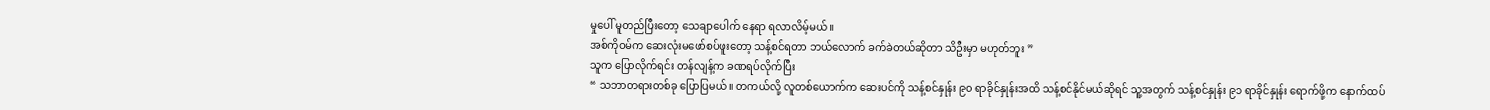မှုပေါ် မူတည်ပြီးတော့ သေချာပေါက် နေရာ ရလာလိမ့်မယ်။
အစ်ကိုဝမ်က ဆေးလုံးမဖော်စပ်ဖူးတော့ သန့်စင်ရတာ ဘယ်လောက် ခက်ခဲတယ်ဆိုတာ သိဦးမှာ မဟုတ်ဘူး ”
သူက ပြောလိုက်ရင်း တန်လျန့်က ခဏရပ်လိုက်ပြီး
“ သဘာတရားတစ်ခု ပြောပြမယ်။ တကယ်လို့ လူတစ်ယောက်က ဆေးပင်ကို သန့်စင်နှုန်း ၉၀ ရာခိုင်နှုန်းအထိ သန့်စင်နိုင်မယ်ဆိုရင် သူ့အတွက် သန့်စင်နှုန်း ၉၁ ရာခိုင်နှုန်း ရောက်ဖို့က နောက်ထပ်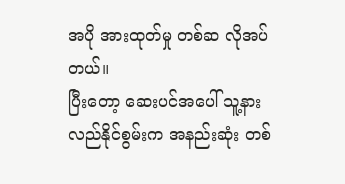အပို အားထုတ်မှု တစ်ဆ လိုအပ်တယ်။
ပြီးတော့ ဆေးပင်အပေါ် သူ့နားလည်နိုင်စွမ်းက အနည်းဆုံး တစ်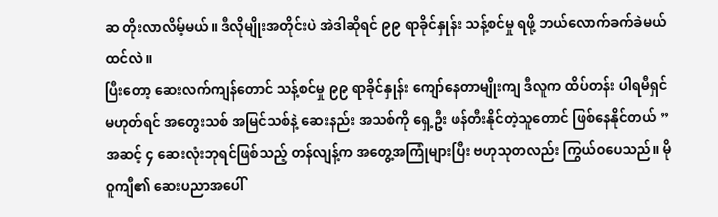ဆ တိုးလာလိမ့်မယ်။ ဒီလိုမျိုးအတိုင်းပဲ အဲဒါဆိုရင် ၉၉ ရာခိုင်နှုန်း သန့်စင်မှု ရဖို့ ဘယ်လောက်ခက်ခဲမယ် ထင်လဲ။
ပြီးတော့ ဆေးလက်ကျန်တောင် သန့်စင်မှု ၉၉ ရာခိုင်နှုန်း ကျော်နေတာမျိုးကျ ဒီလူက ထိပ်တန်း ပါရမီရှင် မဟုတ်ရင် အတွေးသစ် အမြင်သစ်နဲ့ ဆေးနည်း အသစ်ကို ရှေ့ဦး ဖန်တီးနိုင်တဲ့သူတောင် ဖြစ်နေနိုင်တယ် ”
အဆင့် ၄ ဆေးလုံးဘုရင်ဖြစ်သည့် တန်လျန့်က အတွေ့အကြုံများပြီး ဗဟုသုတလည်း ကြွယ်ဝပေသည်။ မိုဝူကျီ၏ ဆေးပညာအပေါ်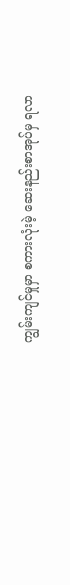ကျွမ်းကျင်မှုမှာ စကားလုံးမဲ့ ဆေးနည်းစာအုပ်မှ ရလာ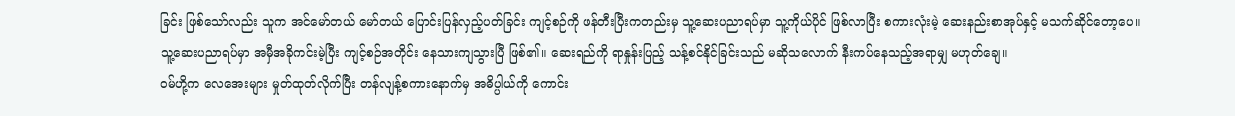ခြင်း ဖြစ်သော်လည်း သူက အင်မော်တယ် မော်တယ် ပြောင်းပြန်လှည့်ပတ်ခြင်း ကျင့်စဉ်ကို ဖန်တီးပြီးကတည်းမှ သူ့ဆေးပညာရပ်မှာ သူ့ကိုယ်ပိုင် ဖြစ်လာပြီး စကားလုံးမဲ့ ဆေးနည်းစာအုပ်နှင့် မသက်ဆိုင်တော့ပေ။
သူ့ဆေးပညာရပ်မှာ အမှီအခိုကင်းမဲ့ပြီး ကျင့်စဉ်အတိုင်း နေသားကျသွားပြီ ဖြစ်၏။ ဆေးရည်ကို ရာနှုန်းပြည့် သန့်စင်နိုင်ခြင်းသည် မဆိုသလောက် နီးကပ်နေသည့်အရာမျှ မဟုတ်ချေ။
ဝမ်ဟို့က လေအေးများ မှုတ်ထုတ်လိုက်ပြီး တန်လျန့်စကားနောက်မှ အဓိပ္ပါယ်ကို ကောင်း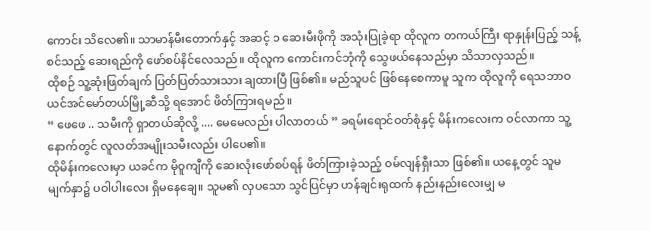ကောင်း သိလေ၏။ သာမာန်မီးတောက်နှင့် အဆင့် ၁ ဆေးမီးဖိုကို အသုံးပြုခဲ့ရာ ထိုလူက တကယ်ကြီး ရာနှုန်းပြည့် သန့်စင်သည့် ဆေးရည်ကို ဖော်စပ်နိင်လေသည်။ ထိုလူက ကောင်းကင်ဘုံကို သွေဖယ်နေသည်မှာ သိသာလှသည်။
ထိုစဉ် သူ့ဆုံးဖြတ်ချက် ပြတ်ပြတ်သားသား ချထားပြီ ဖြစ်၏။ မည်သူပင် ဖြစ်နေစေကာမူ သူက ထိုလူကို ရေသဘာဝ ယင်အင်မော်တယ်မြို့ဆီသို့ ရအောင် ဖိတ်ကြားရမည်။
“ ဖေဖေ .. သမီးကို ရှာတယ်ဆိုလို့ .... မေမေလည်း ပါလာတယ် ” ခရမ်းရောင်ဝတ်စုံနှင့် မိန်းကလေးက ဝင်လာကာ သူ့နောက်တွင် လူလတ်အမျိုးသမီးလည်း ပါပေ၏။
ထိုမိန်းကလေးမှာ ယခင်က မိုဝူကျီကို ဆေးလုံးဖော်စပ်ရန် ဖိတ်ကြားခဲ့သည့် ဝမ်လျန်ရှီးသာ ဖြစ်၏။ ယနေ့တွင် သူမ မျက်နှာ၌ ပဝါပါးလေး ရှိမနေချေ။ သူမ၏ လှပသော သွင်ပြင်မှာ ဟန်ချင်းရုထက် နည်းနည်းလေးမျှ မ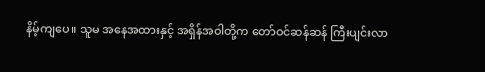နိမ့်ကျပေ။ သူမ အနေအထားနှင့် အရှိန်အဝါတို့က တော်ဝင်ဆန်ဆန် ကြီးပျင်းလာ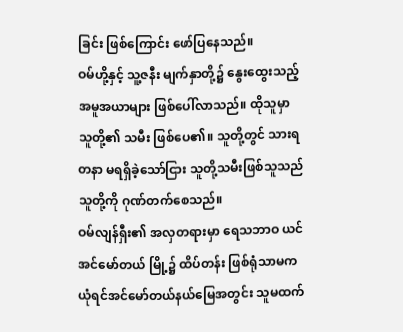ခြင်း ဖြစ်ကြောင်း ဖော်ပြနေသည်။
ဝမ်ဟို့နှင့် သူ့ဇနီး မျက်နှာတို့၌ နွေးထွေးသည့် အမူအယာများ ဖြစ်ပေါ်လာသည်။ ထိုသူမှာ သူတို့၏ သမီး ဖြစ်ပေ၏။ သူတို့တွင် သားရတနာ မရရှိခဲ့သော်ငြား သူတို့သမီးဖြစ်သူသည် သူတို့ကို ဂုဏ်တက်စေသည်။
ဝမ်လျန်ရှီး၏ အလှတရားမှာ ရေသဘာဝ ယင်အင်မော်တယ် မြို့၌ ထိပ်တန်း ဖြစ်ရုံသာမက ယုံရင်အင်မော်တယ်နယ်မြေအတွင်း သူမထက်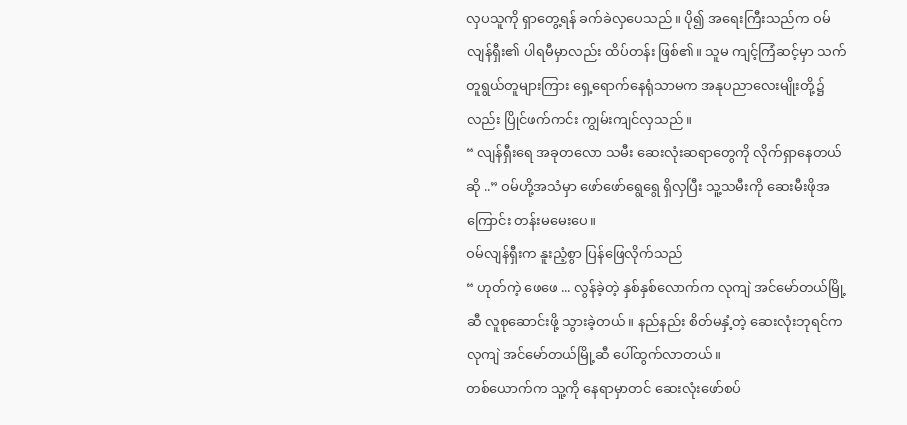လှပသူကို ရှာတွေ့ရန် ခက်ခဲလှပေသည်။ ပို၍ အရေးကြီးသည်က ဝမ်လျန်ရှီး၏ ပါရမီမှာလည်း ထိပ်တန်း ဖြစ်၏။ သူမ ကျင့်ကြံဆင့်မှာ သက်တူရွယ်တူများကြား ရှေ့ရောက်နေရုံသာမက အနုပညာလေးမျိုးတို့၌လည်း ပြိုင်ဖက်ကင်း ကျွမ်းကျင်လှသည်။
“ လျန်ရှီးရေ အခုတလော သမီး ဆေးလုံးဆရာတွေကို လိုက်ရှာနေတယ်ဆို ..” ဝမ်ဟို့အသံမှာ ဖော်ဖော်ရွေရွေ ရှိလှပြီး သူ့သမီးကို ဆေးမီးဖိုအကြောင်း တန်းမမေးပေ။
ဝမ်လျန်ရှီးက နူးညံ့စွာ ပြန်ဖြေလိုက်သည်
“ ဟုတ်ကဲ့ ဖေဖေ ... လွန်ခဲ့တဲ့ နှစ်နှစ်လောက်က လုကျဲ အင်မော်တယ်မြို့ဆီ လူစုဆောင်းဖို့ သွားခဲ့တယ်။ နည်နည်း စိတ်မနှံ့တဲ့ ဆေးလုံးဘုရင်က လုကျဲ အင်မော်တယ်မြို့ဆီ ပေါ်ထွက်လာတယ်။
တစ်ယောက်က သူ့ကို နေရာမှာတင် ဆေးလုံးဖော်စပ်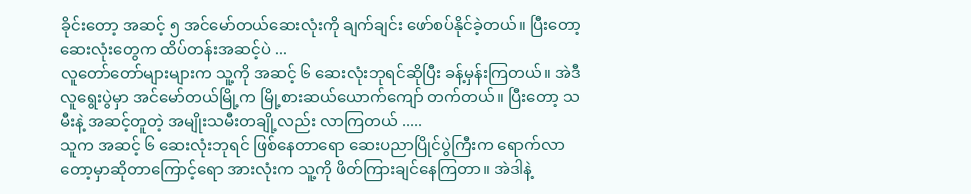ခိုင်းတော့ အဆင့် ၅ အင်မော်တယ်ဆေးလုံးကို ချက်ချင်း ဖော်စပ်နိုင်ခဲ့တယ်။ ပြီးတော့ ဆေးလုံးတွေက ထိပ်တန်းအဆင့်ပဲ ...
လူတော်တော်များများက သူ့ကို အဆင့် ၆ ဆေးလုံးဘုရင်ဆိုပြီး ခန့်မှန်းကြတယ်။ အဲဒီလူရွေးပွဲမှာ အင်မော်တယ်မြို့က မြို့စားဆယ်ယောက်ကျော် တက်တယ်။ ပြီးတော့ သမီးနဲ့ အဆင့်တူတဲ့ အမျိုးသမီးတချို့လည်း လာကြတယ် .....
သူက အဆင့် ၆ ဆေးလုံးဘုရင် ဖြစ်နေတာရော ဆေးပညာပြိုင်ပွဲကြီးက ရောက်လာတော့မှာဆိုတာကြောင့်ရော အားလုံးက သူ့ကို ဖိတ်ကြားချင်နေကြတာ။ အဲဒါနဲ့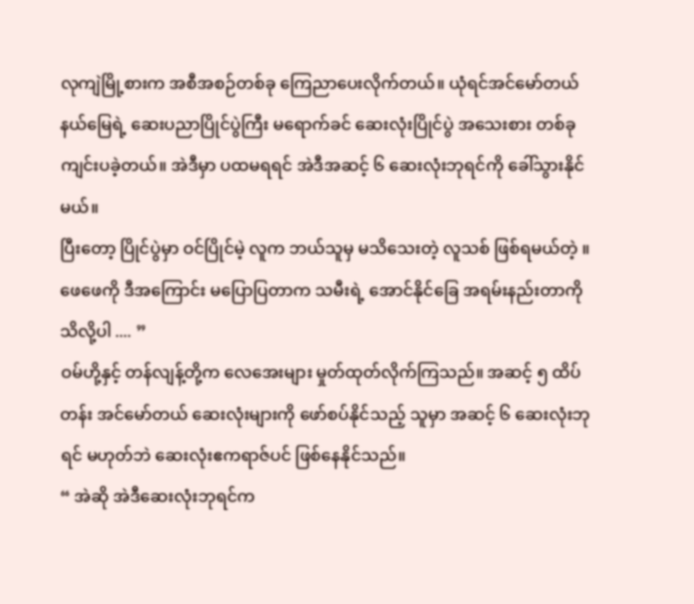လုကျဲမြို့စားက အစီအစဉ်တစ်ခု ကြေညာပေးလိုက်တယ်။ ယုံရင်အင်မော်တယ်နယ်မြေရဲ့ ဆေးပညာပြိုင်ပွဲကြီး မရောက်ခင် ဆေးလုံးပြိုင်ပွဲ အသေးစား တစ်ခု ကျင်းပခဲ့တယ်။ အဲဒီမှာ ပထမရရင် အဲဒီအဆင့် ၆ ဆေးလုံးဘုရင်ကို ခေါ်သွားနိုင်မယ်။
ပြီးတော့ ပြိုင်ပွဲမှာ ဝင်ပြိုင်မဲ့ လူက ဘယ်သူမှ မသိသေးတဲ့ လူသစ် ဖြစ်ရမယ်တဲ့ ။ ဖေဖေကို ဒီအကြောင်း မပြောပြတာက သမီးရဲ့ အောင်နိုင်ခြေ အရမ်းနည်းတာကို သိလို့ပါ .... ”
ဝမ်ဟို့နှင့် တန်လျန့်တို့က လေအေးများ မှုတ်ထုတ်လိုက်ကြသည်။ အဆင့် ၅ ထိပ်တန်း အင်မော်တယ် ဆေးလုံးများကို ဖော်စပ်နိုင်သည့် သူမှာ အဆင့် ၆ ဆေးလုံးဘုရင် မဟုတ်ဘဲ ဆေးလုံးဧကရာဇ်ပင် ဖြစ်နေနိုင်သည်။
“ အဲဆို အဲဒီဆေးလုံးဘုရင်က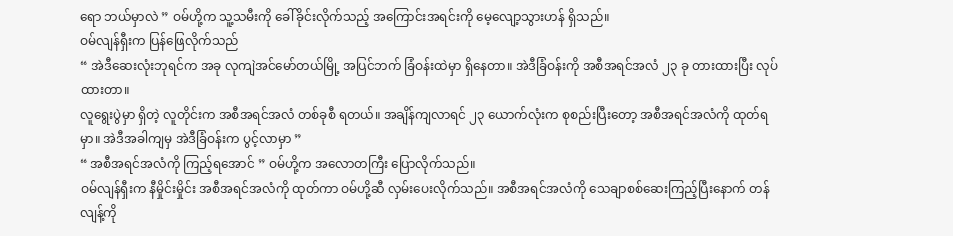ရော ဘယ်မှာလဲ ” ဝမ်ဟို့က သူ့သမီးကို ခေါ်ခိုင်းလိုက်သည့် အကြောင်းအရင်းကို မေ့လျော့သွားဟန် ရှိသည်။
ဝမ်လျန်ရှီးက ပြန်ဖြေလိုက်သည်
“ အဲဒီဆေးလုံးဘုရင်က အခု လုကျဲအင်မော်တယ်မြို့ အပြင်ဘက် ခြံဝန်းထဲမှာ ရှိနေတာ။ အဲဒီခြံဝန်းကို အစီအရင်အလံ ၂၃ ခု တားထားပြီး လုပ်ထားတာ။
လူရွေးပွဲမှာ ရှိတဲ့ လူတိုင်းက အစီအရင်အလံ တစ်ခုစီ ရတယ်။ အချိန်ကျလာရင် ၂၃ ယောက်လုံးက စုစည်းပြီးတော့ အစီအရင်အလံကို ထုတ်ရမှာ။ အဲဒီအခါကျမှ အဲဒီခြံဝန်းက ပွင့်လာမှာ ”
“ အစီအရင်အလံကို ကြည့်ရအောင် ” ဝမ်ဟို့က အလောတကြီး ပြောလိုက်သည်။
ဝမ်လျန်ရှီးက နီမှိုင်းမှိုင်း အစီအရင်အလံကို ထုတ်ကာ ဝမ်ဟို့ဆီ လှမ်းပေးလိုက်သည်။ အစီအရင်အလံကို သေချာစစ်ဆေးကြည့်ပြီးနောက် တန်လျန့်ကို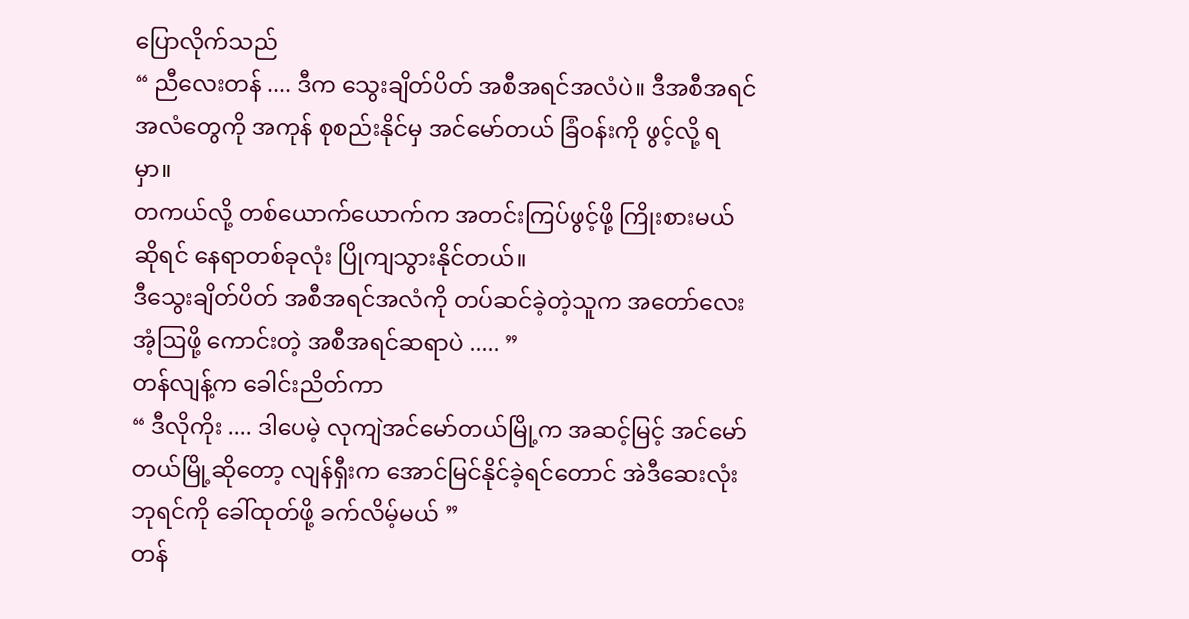ပြောလိုက်သည်
“ ညီလေးတန် .... ဒီက သွေးချိတ်ပိတ် အစီအရင်အလံပဲ။ ဒီအစီအရင်အလံတွေကို အကုန် စုစည်းနိုင်မှ အင်မော်တယ် ခြံဝန်းကို ဖွင့်လို့ ရမှာ။
တကယ်လို့ တစ်ယောက်ယောက်က အတင်းကြပ်ဖွင့်ဖို့ ကြိုးစားမယ်ဆိုရင် နေရာတစ်ခုလုံး ပြိုကျသွားနိုင်တယ်။
ဒီသွေးချိတ်ပိတ် အစီအရင်အလံကို တပ်ဆင်ခဲ့တဲ့သူက အတော်လေး အံ့ဩဖို့ ကောင်းတဲ့ အစီအရင်ဆရာပဲ ..... ”
တန်လျန့်က ခေါင်းညိတ်ကာ
“ ဒီလိုကိုး .... ဒါပေမဲ့ လုကျဲအင်မော်တယ်မြို့က အဆင့်မြင့် အင်မော်တယ်မြို့ဆိုတော့ လျန်ရှီးက အောင်မြင်နိုင်ခဲ့ရင်တောင် အဲဒီဆေးလုံးဘုရင်ကို ခေါ်ထုတ်ဖို့ ခက်လိမ့်မယ် ”
တန်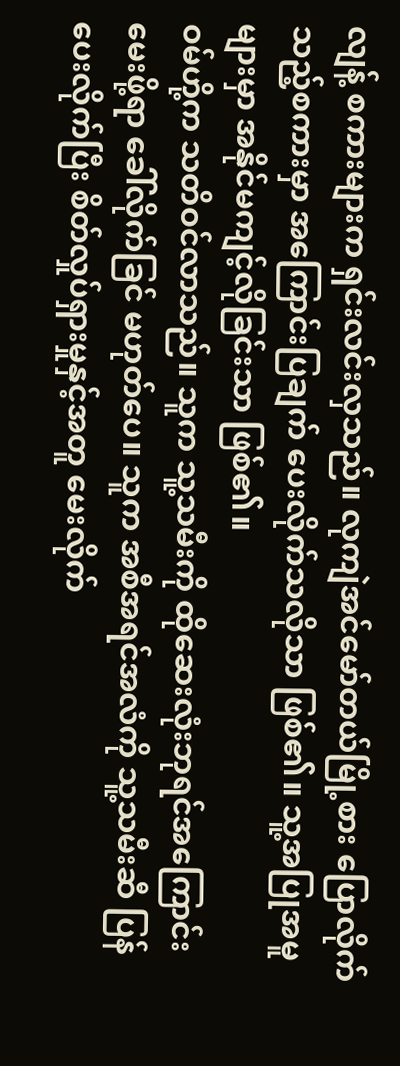လျန့် စကားများက ရှင်းလင်းလှသည်။ လုကျဲအင်မော်တယ်မြို့စား ပြောလိုက်သည့်စကားမှာ အကြောင်းပြချက် ပေးလိုက်သလိုသာ ဖြစ်၏။ သူ့အပြုအမူများမှာ အနိုင်မကျင့်လိုခြင်းသာ ဖြစ်၏။
ဝမ်ဟို့က သတိဝင်လာသည်။ သူက သူ့သမီးကို ထိုဆေးလုံးဘုရင်အကြောင်း မေးဖို့ရာ ခေါ်လိုက်ခြင် မဟုတ်ပေ။ သူက အစီအရင်အလံကို သူ့သမီးဆီ ပြန်ပေးလိုက်ပြီး စိတ်လှုပ်ရှားမှုနှင့်အတူ မေးလိုက်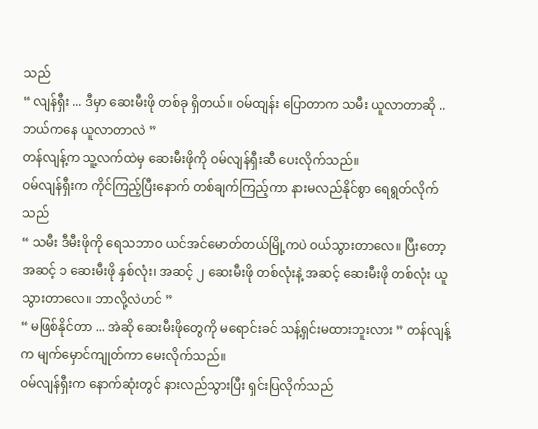သည်
“ လျန်ရှီး ... ဒီမှာ ဆေးမီးဖို တစ်ခု ရှိတယ်။ ဝမ်ထျန်း ပြောတာက သမီး ယူလာတာဆို .. ဘယ်ကနေ ယူလာတာလဲ ”
တန်လျန့်က သူ့လက်ထဲမှ ဆေးမီးဖိုကို ဝမ်လျန်ရှီးဆီ ပေးလိုက်သည်။
ဝမ်လျန်ရှီးက ကိုင်ကြည့်ပြီးနောက် တစ်ချက်ကြည့်ကာ နားမလည်နိုင်စွာ ရေရွတ်လိုက်သည်
“ သမီး ဒီမီးဖိုကို ရေသဘာဝ ယင်အင်မောတ်တယ်မြို့ကပဲ ဝယ်သွားတာလေ။ ပြီးတော့ အဆင့် ၁ ဆေးမီးဖို နှစ်လုံး၊ အဆင့် ၂ ဆေးမီးဖို တစ်လုံးနဲ့ အဆင့် ဆေးမီးဖို တစ်လုံး ယူသွားတာလေ။ ဘာလို့လဲဟင် ”
“ မဖြစ်နိုင်တာ ... အဲဆို ဆေးမီးဖိုတွေကို မရောင်းခင် သန့်ရှင်းမထားဘူးလား ” တန်လျန့်က မျက်မှောင်ကျုတ်ကာ မေးလိုက်သည်။
ဝမ်လျန်ရှီးက နောက်ဆုံးတွင် နားလည်သွားပြီး ရှင်းပြလိုက်သည်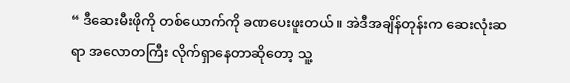“ ဒီဆေးမီးဖိုကို တစ်ယောက်ကို ခဏပေးဖူးတယ်။ အဲဒီအချိန်တုန်းက ဆေးလုံးဆရာ အလောတကြီး လိုက်ရှာနေတာဆိုတော့ သူ့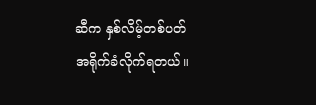ဆီက နှစ်လိမ့်တစ်ပတ် အရိုက်ခံလိုက်ရတယ်။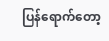ပြန်ရောက်တော့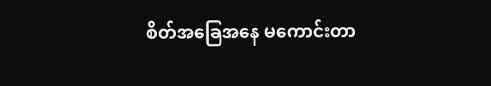စိတ်အခြေအနေ မကောင်းတာ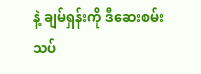နဲ့ ချမ်ရှန်းကို ဒီဆေးစမ်းသပ်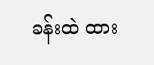ခန်းထဲ ထား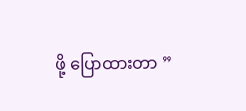ဖို့ ပြောထားတာ ”